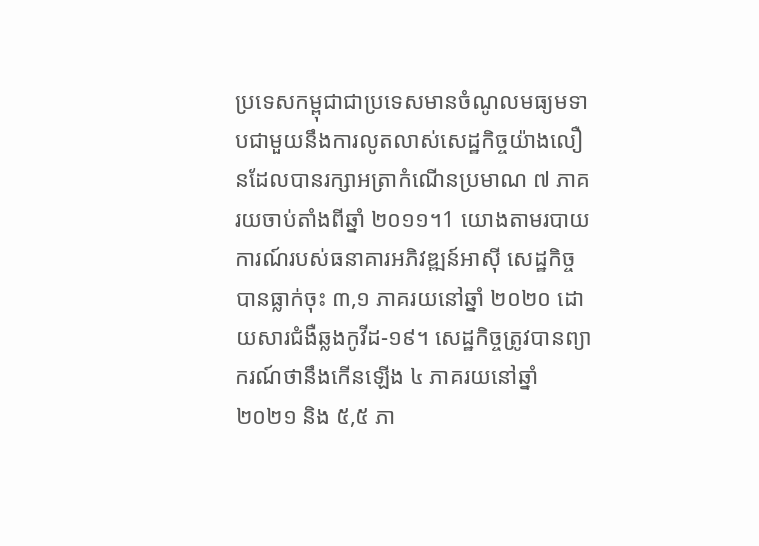ប្រទេសកម្ពុជាជាប្រទេសមានចំណូលមធ្យមទាបជាមួយនឹងការលូតលាស់សេដ្ឋកិច្ចយ៉ាងលឿនដែលបានរក្សាអត្រាកំណើនប្រមាណ ៧ ភាគរយចាប់តាំងពីឆ្នាំ ២០១១។1 យោងតាមរបាយការណ៍របស់ធនាគារអភិវឌ្ឍន៍អាស៊ី សេដ្ឋកិច្ចបានធ្លាក់ចុះ ៣,១ ភាគរយនៅឆ្នាំ ២០២០ ដោយសារជំងឺឆ្លងកូវីដ-១៩។ សេដ្ឋកិច្ចត្រូវបានព្យាករណ៍ថានឹងកើនឡើង ៤ ភាគរយនៅឆ្នាំ ២០២១ និង ៥,៥ ភា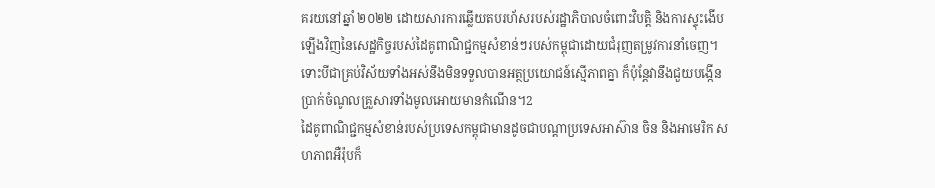គរយនៅឆ្នាំ ២០២២ ដោយសារការឆ្លើយតបរហ័សរបស់រដ្ឋាភិបាលចំពោះវិបត្តិ និងការស្ទុះងើបឡើងវិញនៃសេដ្ឋកិច្ចរបស់ដៃគូពាណិជ្ជកម្មសំខាន់ៗរបស់កម្ពុជាដោយជំរុញតម្រូវការនាំចេញ។ ទោះបីជាគ្រប់វិស័យទាំងអស់នឹងមិនទទួលបានអត្ថប្រយោជន៍ស្មើភាពគ្នា ក៏ប៉ុន្តែវានឹងជួយបង្កើនប្រាក់ចំណូលគ្រួសារទាំងមូលអោយមានកំណើន។2
ដៃគូពាណិជ្ជកម្មសំខាន់របស់ប្រទេសកម្ពុជាមានដូចជាបណ្តាប្រទេសអាស៊ាន ចិន និងអាមេរិក សហភាពអឺរ៉ុបក៏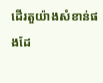ដើរតួយ៉ាងសំខាន់ផងដែ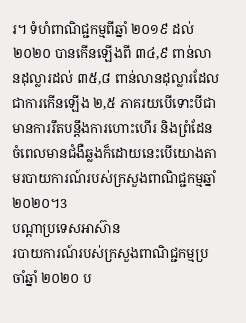រ។ ទំហំពាណិជ្ជកម្មពីឆ្នាំ ២០១៩ ដល់ ២០២០ បានកើនឡើងពី ៣៤,៩ ពាន់លានដុល្លារដល់ ៣៥,៨ ពាន់លានដុល្លារដែលជាការកើនឡើង ២,៥ ភាគរយបើទោះបីជាមានការរឹតបន្តឹងការហោះហើរ និងព្រំដែនចំពេលមានជំងឺឆ្លងក៏ដោយនេះបើយោងតាមរបាយការណ៍របស់ក្រសួងពាណិជ្ជកម្មឆ្នាំ ២០២០។3
បណ្តាប្រទេសអាស៊ាន
របាយការណ៍របស់ក្រសួងពាណិជ្ជកម្មប្រចាំឆ្នាំ ២០២០ ប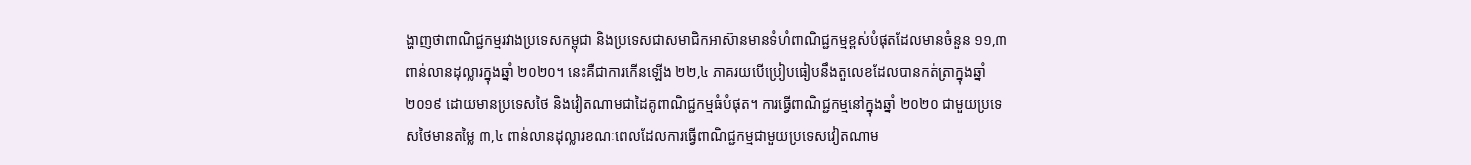ង្ហាញថាពាណិជ្ជកម្មរវាងប្រទេសកម្ពុជា និងប្រទេសជាសមាជិកអាស៊ានមានទំហំពាណិជ្ជកម្មខ្ពស់បំផុតដែលមានចំនួន ១១,៣ ពាន់លានដុល្លារក្នុងឆ្នាំ ២០២០។ នេះគឺជាការកើនឡើង ២២,៤ ភាគរយបើប្រៀបធៀបនឹងតួលេខដែលបានកត់ត្រាក្នុងឆ្នាំ ២០១៩ ដោយមានប្រទេសថៃ និងវៀតណាមជាដៃគូពាណិជ្ជកម្មធំបំផុត។ ការធ្វើពាណិជ្ជកម្មនៅក្នុងឆ្នាំ ២០២០ ជាមួយប្រទេសថៃមានតម្លៃ ៣,៤ ពាន់លានដុល្លារខណៈពេលដែលការធ្វើពាណិជ្ជកម្មជាមួយប្រទេសវៀតណាម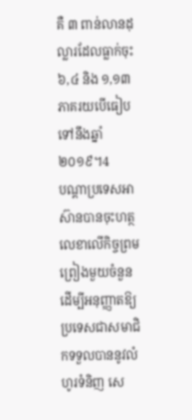គឺ ៣ ពាន់លានដុល្លារដែលធ្លាក់ចុះ ៦,៤ និង ១,១៣ ភាគរយបើធៀបទៅនឹងឆ្នាំ ២០១៩។4
បណ្តាប្រទេសអាស៊ានបានចុះហត្ថលេខាលើកិច្ចព្រមព្រៀងមួយចំនួនដើម្បីអនុញ្ញាតឱ្យប្រទេសជាសមាជិកទទួលបាននូវលំហូរទំនិញ សេ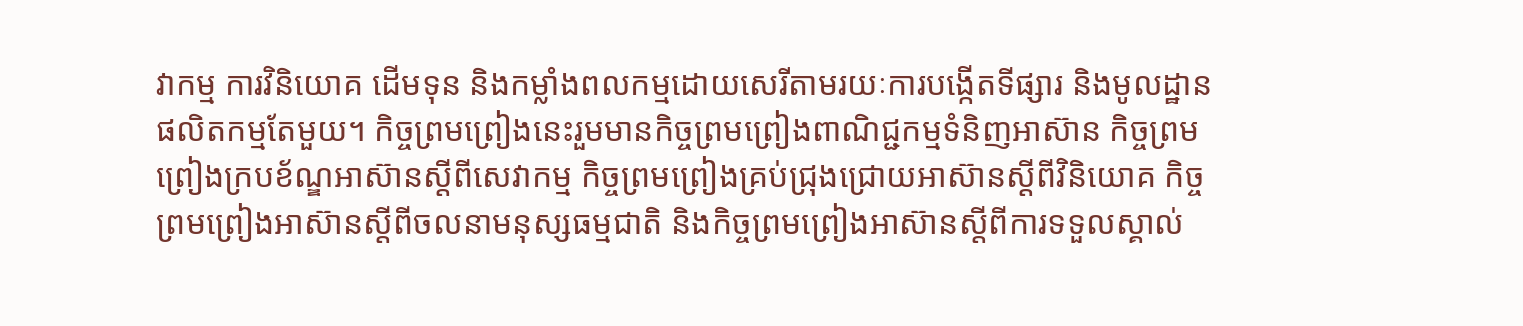វាកម្ម ការវិនិយោគ ដើមទុន និងកម្លាំងពលកម្មដោយសេរីតាមរយៈការបង្កើតទីផ្សារ និងមូលដ្ឋានផលិតកម្មតែមួយ។ កិច្ចព្រមព្រៀងនេះរួមមានកិច្ចព្រមព្រៀងពាណិជ្ជកម្មទំនិញអាស៊ាន កិច្ចព្រមព្រៀងក្របខ័ណ្ឌអាស៊ានស្តីពីសេវាកម្ម កិច្ចព្រមព្រៀងគ្រប់ជ្រុងជ្រោយអាស៊ានស្តីពីវិនិយោគ កិច្ចព្រមព្រៀងអាស៊ានស្តីពីចលនាមនុស្សធម្មជាតិ និងកិច្ចព្រមព្រៀងអាស៊ានស្តីពីការទទួលស្គាល់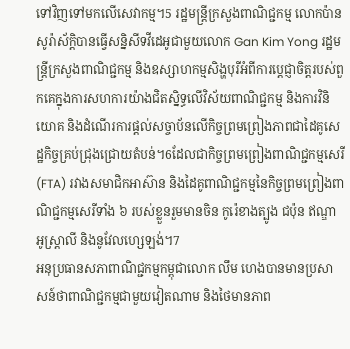ទៅវិញទៅមកលើសេវាកម្ម។5 រដ្ឋមន្ត្រីក្រសួងពាណិជ្ជកម្ម លោកប៉ាន សូរ៉ាស័ក្តិបានធ្វើសន្និសីទវីដេអូជាមួយលោក Gan Kim Yong រដ្ឋមន្ត្រីក្រសួងពាណិជ្ជកម្ម និងឧស្សាហកម្មសិង្ហបុរីអំពីការប្តេជ្ញាចិត្តរបស់ពួកគេក្នុងការសហការយ៉ាងជិតស្និទ្ធលើវិស័យពាណិជ្ជកម្ម និងការវិនិយោគ និងដំណើរការផ្តល់សច្ចាប័នលើកិច្ចព្រមព្រៀងភាពជាដៃគូសេដ្ឋកិច្ចគ្រប់ជ្រុងជ្រោយតំបន់។6ដែលជាកិច្ចព្រមព្រៀងពាណិជ្ជកម្មសេរី (FTA) រវាងសមាជិកអាស៊ាន និងដៃគូពាណិជ្ជកម្មនៃកិច្ចព្រមព្រៀងពាណិជ្ជកម្មសេរីទាំង ៦ របស់ខ្លួនរួមមានចិន កូរ៉េខាងត្បូង ជប៉ុន ឥណ្ឌា អូស្ត្រាលី និងនូវែលហ្សេឡង់។7
អនុប្រធានសភាពាណិជ្ជកម្មកម្ពុជាលោក លឹម ហេងបានមានប្រសាសន៍ថាពាណិជ្ជកម្មជាមួយវៀតណាម និងថៃមានភាព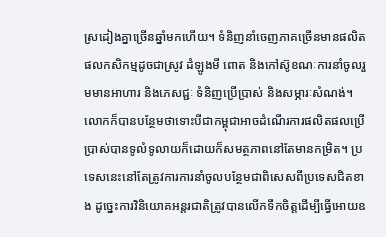ស្រដៀងគ្នាច្រើនឆ្នាំមកហើយ។ ទំនិញនាំចេញភាគច្រើនមានផលិតផលកសិកម្មដូចជាស្រូវ ដំឡូងមី ពោត និងកៅស៊ូខណៈការនាំចូលរួមមានអាហារ និងភេសជ្ជៈ ទំនិញប្រើប្រាស់ និងសម្ភារៈសំណង់។ លោកក៏បានបន្ថែមថាទោះបីជាកម្ពុជាអាចដំណើរការផលិតផលប្រើប្រាស់បានទូលំទូលាយក៏ដោយក៏សមត្ថភាពនៅតែមានកម្រិត។ ប្រទេសនេះនៅតែត្រូវការការនាំចូលបន្ថែមជាពិសេសពីប្រទេសជិតខាង ដូច្នេះការវិនិយោគអន្តរជាតិត្រូវបានលើកទឹកចិត្តដើម្បីធ្វើអោយឧ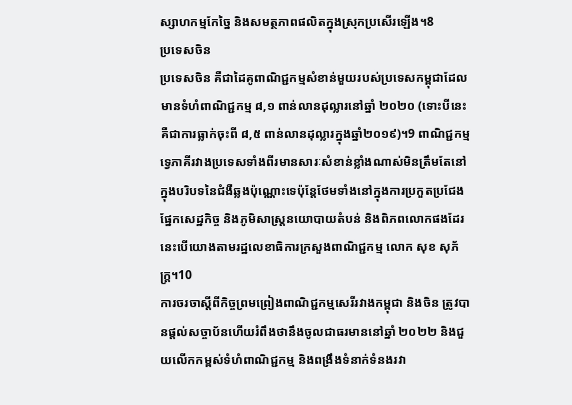ស្សាហកម្មកែច្នៃ និងសមត្ថភាពផលិតក្នុងស្រុកប្រសើរឡើង។8
ប្រទេសចិន
ប្រទេសចិន គឺជាដៃគូពាណិជ្ជកម្មសំខាន់មួយរបស់ប្រទេសកម្ពុជាដែលមានទំហំពាណិជ្ជកម្ម ៨,១ ពាន់លានដុល្លារនៅឆ្នាំ ២០២០ (ទោះបីនេះគឺជាការធ្លាក់ចុះពី ៨,៥ ពាន់លានដុល្លារក្នុងឆ្នាំ២០១៩)។9 ពាណិជ្ជកម្មទ្វេភាគីរវាងប្រទេសទាំងពីរមានសារៈសំខាន់ខ្លាំងណាស់មិនត្រឹមតែនៅក្នុងបរិបទនៃជំងឺឆ្លងប៉ុណ្ណោះទេប៉ុន្តែថែមទាំងនៅក្នុងការប្រកួតប្រជែងផ្នែកសេដ្ឋកិច្ច និងភូមិសាស្ត្រនយោបាយតំបន់ និងពិភពលោកផងដែរនេះបើយោងតាមរដ្ឋលេខាធិការក្រសួងពាណិជ្ជកម្ម លោក សុខ សុភ័ក្ត្រ។10
ការចរចាស្ដីពីកិច្ចព្រមព្រៀងពាណិជ្ជកម្មសេរីរវាងកម្ពុជា និងចិន ត្រូវបានផ្តល់សច្ចាប័នហើយរំពឹងថានឹងចូលជាធរមាននៅឆ្នាំ ២០២២ និងជួយលើកកម្ពស់ទំហំពាណិជ្ជកម្ម និងពង្រឹងទំនាក់ទំនងរវា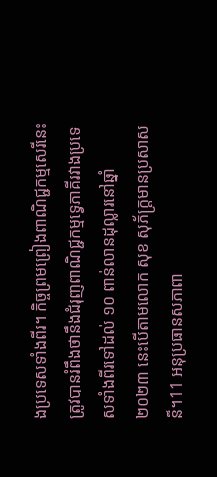ងប្រទេសទាំងពីរ។ កិច្ចព្រមព្រៀងពាណិជ្ជកម្មសេរីនេះត្រូវបានរំពឹងថានឹងជំរុញពាណិជ្ជកម្មទ្វេភាគីរវាងប្រទេសទាំងពីរទៅដល់ ១០ ពាន់លានដុល្លារនៅឆ្នាំ ២០២៣ នេះបើតាមលោក សុខ សុភ័ក្ត្រមានប្រសាសន៏។11 អនុប្រធានសភាពា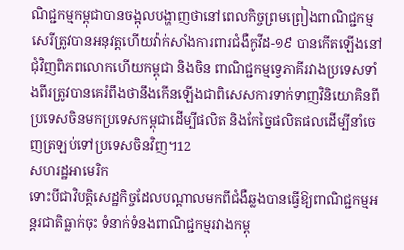ណិជ្ជកម្មកម្ពុជាបានចង្អុលបង្ហាញថានៅពេលកិច្ចព្រមព្រៀងពាណិជ្ជកម្មសេរីត្រូវបានអនុវត្តហើយវ៉ាក់សាំងការពារជំងឺកូវីដ-១៩ បានកើតឡើងនៅជុំវិញពិភពលោកហើយកម្ពុជា និងចិន ពាណិជ្ជកម្មទ្វេភាគីរវាងប្រទេសទាំងពីរត្រូវបានគេរំពឹងថានឹងកើនឡើងជាពិសេសការទាក់ទាញវិនិយោគិនពីប្រទេសចិនមកប្រទេសកម្ពុជាដើម្បីផលិត និងកែច្នៃផលិតផលដើម្បីនាំចេញត្រឡប់ទៅប្រទេសចិនវិញ។12
សហរដ្ឋអាមេរិក
ទោះបីជាវិបត្តិសេដ្ឋកិច្ចដែលបណ្តាលមកពីជំងឺឆ្លងបានធ្វើឱ្យពាណិជ្ជកម្មអន្តរជាតិធ្លាក់ចុះ ទំនាក់ទំនងពាណិជ្ជកម្មរវាងកម្ពុ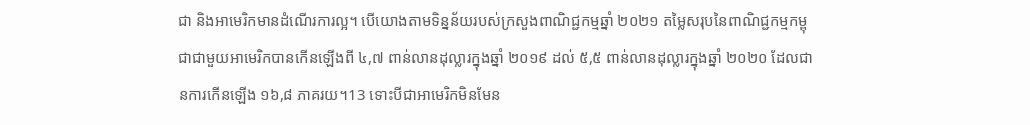ជា និងអាមេរិកមានដំណើរការល្អ។ បើយោងតាមទិន្នន័យរបស់ក្រសួងពាណិជ្ជកម្មឆ្នាំ ២០២១ តម្លៃសរុបនៃពាណិជ្ជកម្មកម្ពុជាជាមួយអាមេរិកបានកើនឡើងពី ៤,៧ ពាន់លានដុល្លារក្នុងឆ្នាំ ២០១៩ ដល់ ៥,៥ ពាន់លានដុល្លារក្នុងឆ្នាំ ២០២០ ដែលជានការកើនឡើង ១៦,៨ ភាគរយ។13 ទោះបីជាអាមេរិកមិនមែន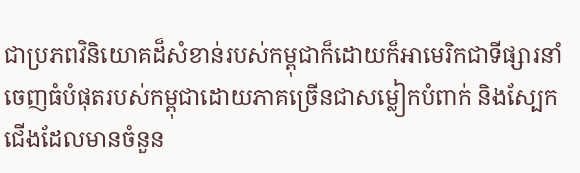ជាប្រភពវិនិយោគដ៏សំខាន់របស់កម្ពុជាក៏ដោយក៏អាមេរិកជាទីផ្សារនាំចេញធំបំផុតរបស់កម្ពុជាដោយភាគច្រើនជាសម្លៀកបំពាក់ និងស្បែកជើងដែលមានចំនួន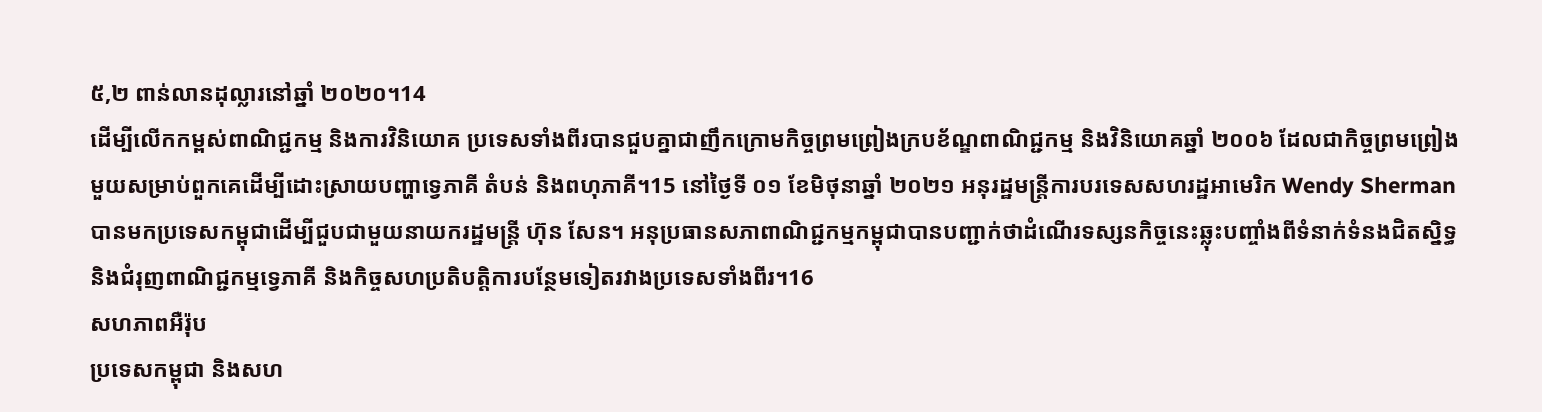៥,២ ពាន់លានដុល្លារនៅឆ្នាំ ២០២០។14
ដើម្បីលើកកម្ពស់ពាណិជ្ជកម្ម និងការវិនិយោគ ប្រទេសទាំងពីរបានជួបគ្នាជាញឹកក្រោមកិច្ចព្រមព្រៀងក្របខ័ណ្ឌពាណិជ្ជកម្ម និងវិនិយោគឆ្នាំ ២០០៦ ដែលជាកិច្ចព្រមព្រៀងមួយសម្រាប់ពួកគេដើម្បីដោះស្រាយបញ្ហាទ្វេភាគី តំបន់ និងពហុភាគី។15 នៅថ្ងៃទី ០១ ខែមិថុនាឆ្នាំ ២០២១ អនុរដ្ឋមន្ត្រីការបរទេសសហរដ្ឋអាមេរិក Wendy Sherman បានមកប្រទេសកម្ពុជាដើម្បីជួបជាមួយនាយករដ្ឋមន្ត្រី ហ៊ុន សែន។ អនុប្រធានសភាពាណិជ្ជកម្មកម្ពុជាបានបញ្ជាក់ថាដំណើរទស្សនកិច្ចនេះឆ្លុះបញ្ចាំងពីទំនាក់ទំនងជិតស្និទ្ធ និងជំរុញពាណិជ្ជកម្មទ្វេភាគី និងកិច្ចសហប្រតិបត្តិការបន្ថែមទៀតរវាងប្រទេសទាំងពីរ។16
សហភាពអឺរ៉ុប
ប្រទេសកម្ពុជា និងសហ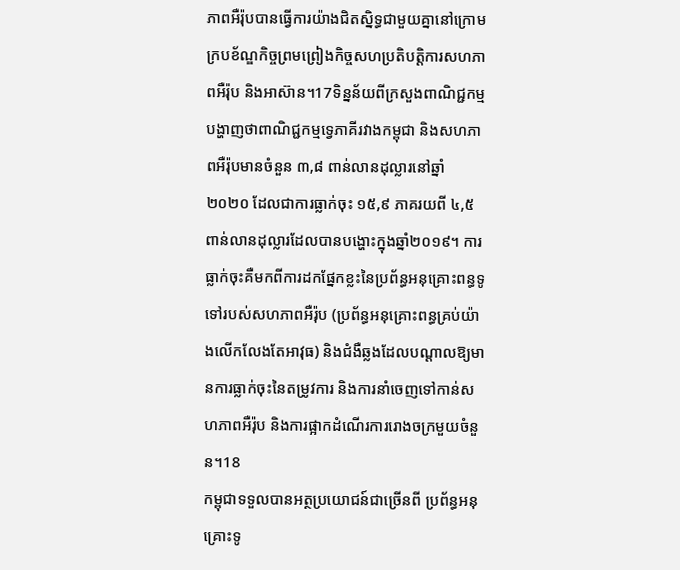ភាពអឺរ៉ុបបានធ្វើការយ៉ាងជិតស្និទ្ធជាមួយគ្នានៅក្រោមក្របខ័ណ្ឌកិច្ចព្រមព្រៀងកិច្ចសហប្រតិបត្តិការសហភាពអឺរ៉ុប និងអាស៊ាន។17ទិន្នន័យពីក្រសួងពាណិជ្ជកម្មបង្ហាញថាពាណិជ្ជកម្មទ្វេភាគីរវាងកម្ពុជា និងសហភាពអឺរ៉ុបមានចំនួន ៣,៨ ពាន់លានដុល្លារនៅឆ្នាំ ២០២០ ដែលជាការធ្លាក់ចុះ ១៥,៩ ភាគរយពី ៤,៥ ពាន់លានដុល្លារដែលបានបង្ហោះក្នុងឆ្នាំ២០១៩។ ការធ្លាក់ចុះគឺមកពីការដកផ្នែកខ្លះនៃប្រព័ន្ធអនុគ្រោះពន្ធទូទៅរបស់សហភាពអឺរ៉ុប (ប្រព័ន្ធអនុគ្រោះពន្ធគ្រប់យ៉ាងលើកលែងតែអាវុធ) និងជំងឺឆ្លងដែលបណ្តាលឱ្យមានការធ្លាក់ចុះនៃតម្រូវការ និងការនាំចេញទៅកាន់សហភាពអឺរ៉ុប និងការផ្អាកដំណើរការរោងចក្រមួយចំនួន។18
កម្ពុជាទទួលបានអត្ថប្រយោជន៍ជាច្រើនពី ប្រព័ន្ធអនុគ្រោះទូ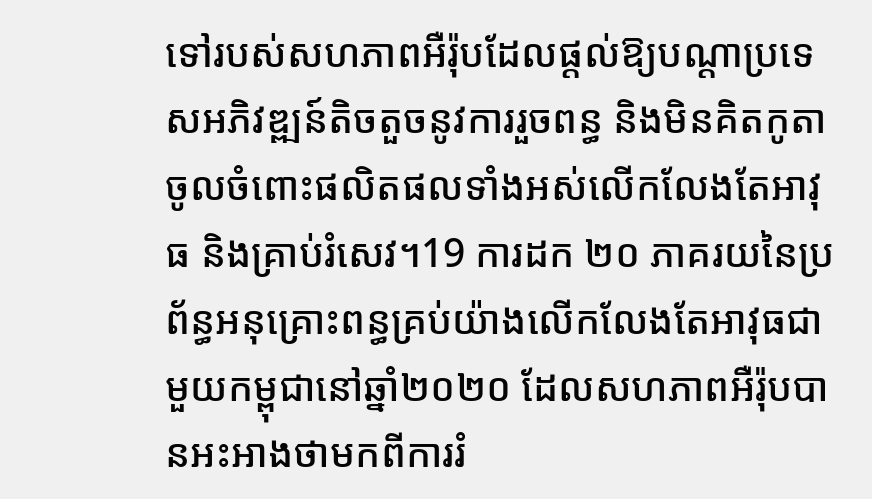ទៅរបស់សហភាពអឺរ៉ុបដែលផ្តល់ឱ្យបណ្តាប្រទេសអភិវឌ្ឍន៍តិចតួចនូវការរួចពន្ធ និងមិនគិតកូតាចូលចំពោះផលិតផលទាំងអស់លើកលែងតែអាវុធ និងគ្រាប់រំសេវ។19 ការដក ២០ ភាគរយនៃប្រព័ន្ធអនុគ្រោះពន្ធគ្រប់យ៉ាងលើកលែងតែអាវុធជាមួយកម្ពុជានៅឆ្នាំ២០២០ ដែលសហភាពអឺរ៉ុបបានអះអាងថាមកពីការរំ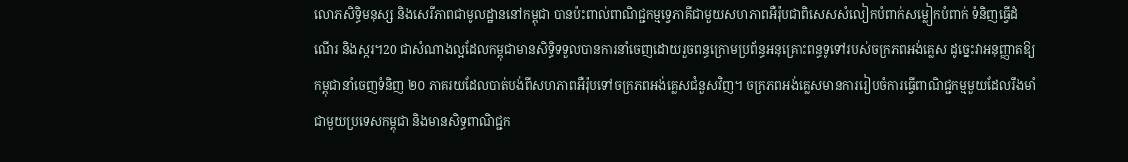លោភសិទ្ធិមនុស្ស និងសេរីភាពជាមូលដ្ឋាននៅកម្ពុជា បានប៉ះពាល់ពាណិជ្ជកម្មទ្វេភាគីជាមួយសហភាពអឺរ៉ុបជាពិសេសសំលៀកបំពាក់សម្លៀកបំពាក់ ទំនិញធ្វើដំណើរ និងស្ករ។20 ជាសំណាងល្អដែលកម្ពុជាមានសិទ្ធិទទួលបានការនាំចេញដោយរួចពន្ធក្រោមប្រព័ន្ធអនុគ្រោះពន្ធទូទៅរបស់ចក្រភពអង់គ្លេស ដូច្នេះវាអនុញ្ញាតឱ្យកម្ពុជានាំចេញទំនិញ ២០ ភាគរយដែលបាត់បង់ពីសហភាពអឺរ៉ុបទៅចក្រភពអង់គ្លេសជំនួសវិញ។ ចក្រភពអង់គ្លេសមានការរៀបចំការធ្វើពាណិជ្ជកម្មមួយដែលរឹងមាំជាមួយប្រទេសកម្ពុជា និងមានសិទ្ធពាណិជ្ជក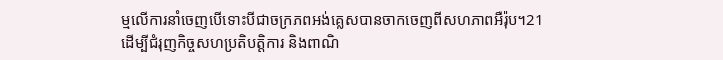ម្មលើការនាំចេញបើទោះបីជាចក្រភពអង់គ្លេសបានចាកចេញពីសហភាពអឺរ៉ុប។21
ដើម្បីជំរុញកិច្ចសហប្រតិបត្តិការ និងពាណិ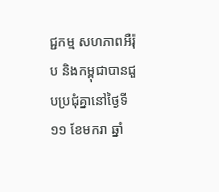ជ្ជកម្ម សហភាពអឺរ៉ុប និងកម្ពុជាបានជួបប្រជុំគ្នានៅថ្ងៃទី ១១ ខែមករា ឆ្នាំ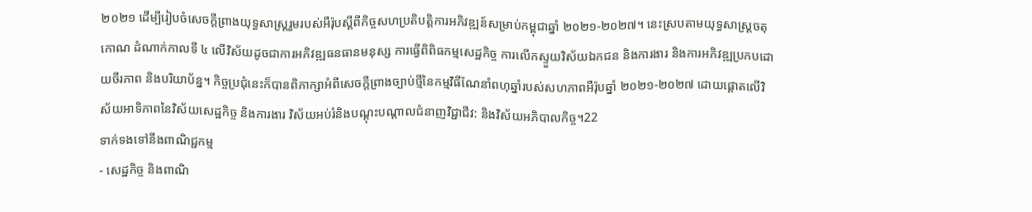២០២១ ដើម្បីរៀបចំសេចក្តីព្រាងយុទ្ធសាស្ត្ររួមរបស់អឺរ៉ុបស្តីពីកិច្ចសហប្រតិបត្តិការអភិវឌ្ឍន៍សម្រាប់កម្ពុជាឆ្នាំ ២០២១-២០២៧។ នេះស្របតាមយុទ្ធសាស្ត្រចតុកោណ ដំណាក់កាលទី ៤ លើវិស័យដូចជាការអភិវឌ្ឍធនធានមនុស្ស ការធ្វើពិពិធកម្មសេដ្ឋកិច្ច ការលើកស្ទួយវិស័យឯកជន និងការងារ និងការអភិវឌ្ឍប្រកបដោយចីរភាព និងបរិយាប័ន្ន។ កិច្ចប្រជុំនេះក៏បានពិភាក្សាអំពីសេចក្តីព្រាងច្បាប់ថ្មីនៃកម្មវិធីណែនាំពហុឆ្នាំរបស់សហភាពអឺរ៉ុបឆ្នាំ ២០២១-២០២៧ ដោយផ្តោតលើវិស័យអាទិភាពនៃវិស័យសេដ្ឋកិច្ច និងការងារ វិស័យអប់រំនិងបណ្តុះបណ្តាលជំនាញវិជ្ជាជីវ: និងវិស័យអភិបាលកិច្ច។22
ទាក់ទងទៅនឹងពាណិជ្ជកម្ម
- សេដ្ឋកិច្ច និងពាណិ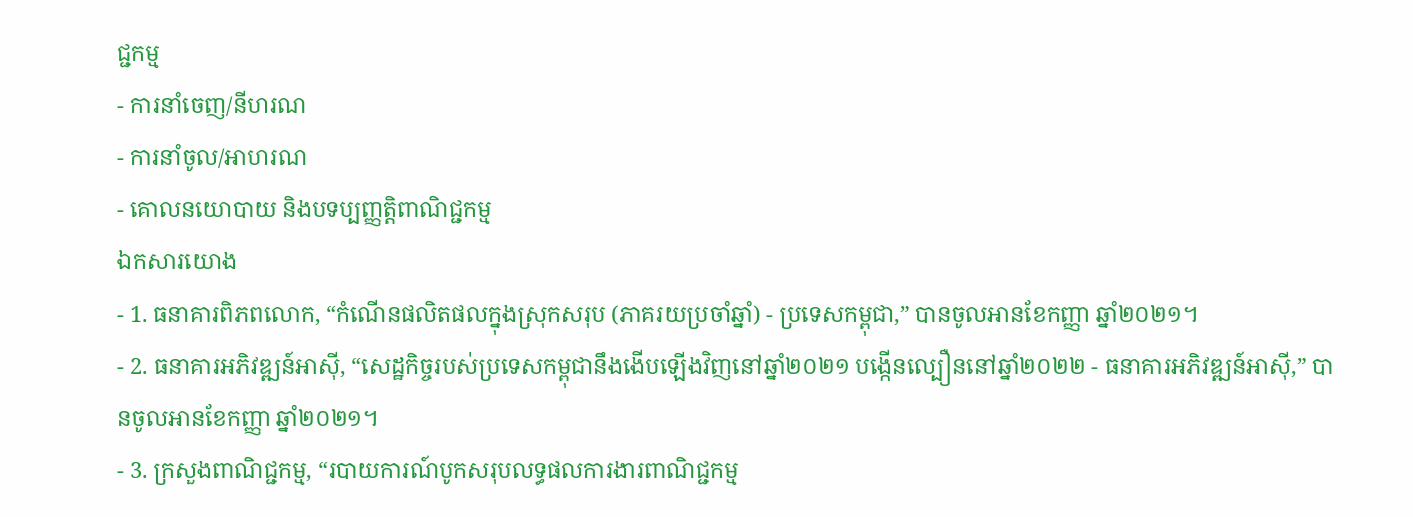ជ្ជកម្ម
- ការនាំចេញ/នីហរណ
- ការនាំចូល/អាហរណ
- គោលនយោបាយ និងបទប្បញ្ញត្តិពាណិជ្ជកម្ម
ឯកសារយោង
- 1. ធនាគារពិភពលោក, “កំណើនផលិតផលក្នុងស្រុកសរុប (ភាគរយប្រចាំឆ្នាំ) - ប្រទេសកម្ពុជា,” បានចូលអានខែកញ្ញា ឆ្នាំ២០២១។
- 2. ធនាគារអភិវឌ្ឍន៍អាស៊ី, “សេដ្ឋកិច្ចរបស់ប្រទេសកម្ពុជានឹងងើបឡើងវិញនៅឆ្នាំ២០២១ បង្កើនល្បឿននៅឆ្នាំ២០២២ - ធនាគារអភិវឌ្ឍន៍អាស៊ី,” បានចូលអានខែកញ្ញា ឆ្នាំ២០២១។
- 3. ក្រសួងពាណិជ្ជកម្ម, “របាយការណ៍បូកសរុបលទ្ធផលការងារពាណិជ្ជកម្ម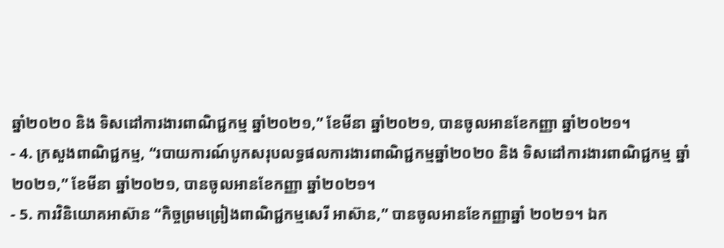ឆ្នាំ២០២០ និង ទិសដៅការងារពាណិជ្ជកម្ម ឆ្នាំ២០២១,” ខែមីនា ឆ្នាំ២០២១, បានចូលអានខែកញ្ញា ឆ្នាំ២០២១។
- 4. ក្រសួងពាណិជ្ជកម្ម, “របាយការណ៍បូកសរុបលទ្ធផលការងារពាណិជ្ជកម្មឆ្នាំ២០២០ និង ទិសដៅការងារពាណិជ្ជកម្ម ឆ្នាំ២០២១,” ខែមីនា ឆ្នាំ២០២១, បានចូលអានខែកញ្ញា ឆ្នាំ២០២១។
- 5. ការវិនិយោគអាស៊ាន “កិច្ចព្រមព្រៀងពាណិជ្ជកម្មសេរី អាស៊ាន,” បានចូលអានខែកញ្ញាឆ្នាំ ២០២១។ ឯក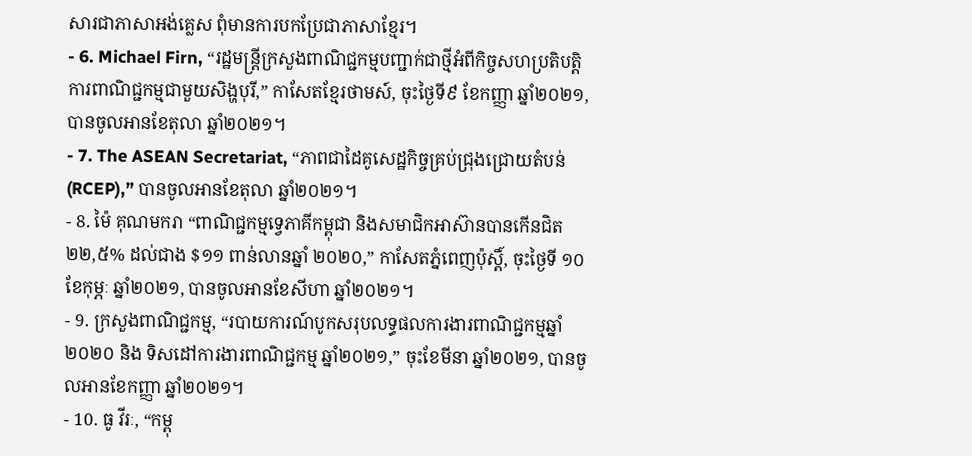សារជាភាសាអង់គ្លេស ពុំមានការបកប្រែជាភាសាខ្មែរ។
- 6. Michael Firn, “រដ្ឋមន្ត្រីក្រសួងពាណិជ្ជកម្មបញ្ជាក់ជាថ្មីអំពីកិច្ចសហប្រតិបត្តិការពាណិជ្ជកម្មជាមួយសិង្ហបុរី,” កាសែតខ្មែរថាមស៍, ចុះថ្ងៃទី៩ ខែកញ្ញា ឆ្នាំ២០២១, បានចូលអានខែតុលា ឆ្នាំ២០២១។
- 7. The ASEAN Secretariat, “ភាពជាដៃគូសេដ្ឋកិច្ចគ្រប់ជ្រុងជ្រោយតំបន់(RCEP),” បានចូលអានខែតុលា ឆ្នាំ២០២១។
- 8. ម៉ៃ គុណមករា “ពាណិជ្ជកម្មទ្វេភាគីកម្ពុជា និងសមាជិកអាស៊ានបានកើនជិត ២២,៥% ដល់ជាង $១១ ពាន់លានឆ្នាំ ២០២០,” កាសែតភ្នំពេញប៉ុស្តិ៍, ចុះថ្ងៃទី ១០ ខែកុម្ភៈ ឆ្នាំ២០២១, បានចូលអានខែសីហា ឆ្នាំ២០២១។
- 9. ក្រសួងពាណិជ្ជកម្ម, “របាយការណ៍បូកសរុបលទ្ធផលការងារពាណិជ្ជកម្មឆ្នាំ២០២០ និង ទិសដៅការងារពាណិជ្ជកម្ម ឆ្នាំ២០២១,” ចុះខែមីនា ឆ្នាំ២០២១, បានចូលអានខែកញ្ញា ឆ្នាំ២០២១។
- 10. ធូ វីរៈ, “កម្ពុ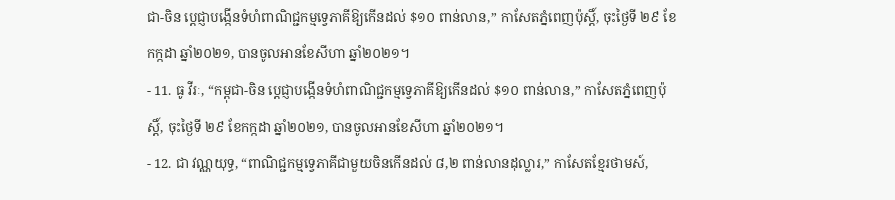ជា-ចិន ប្តេជ្ញាបង្កើនទំហំពាណិជ្ជកម្មទ្វេភាគីឱ្យកើនដល់ $១០ ពាន់លាន,” កាសែតភ្នំពេញប៉ុស្តិ៍, ចុះថ្ងៃទី ២៩ ខែកក្កដា ឆ្នាំ២០២១, បានចូលអានខែសីហា ឆ្នាំ២០២១។
- 11. ធូ វីរៈ, “កម្ពុជា-ចិន ប្តេជ្ញាបង្កើនទំហំពាណិជ្ជកម្មទ្វេភាគីឱ្យកើនដល់ $១០ ពាន់លាន,” កាសែតភ្នំពេញប៉ុស្តិ៍, ចុះថ្ងៃទី ២៩ ខែកក្កដា ឆ្នាំ២០២១, បានចូលអានខែសីហា ឆ្នាំ២០២១។
- 12. ជា វណ្ណយុទ្ធ, “ពាណិជ្ជកម្មទ្វេភាគីជាមួយចិនកើនដល់ ៨,២ ពាន់លានដុល្លារ,” កាសែតខ្មែរថាមស៍,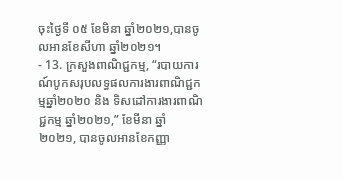ចុះថ្ងៃទី ០៥ ខែមិនា ឆ្នាំ២០២១,បានចូលអានខែសីហា ឆ្នាំ២០២១។
- 13. ក្រសួងពាណិជ្ជកម្ម, “របាយការណ៍បូកសរុបលទ្ធផលការងារពាណិជ្ជកម្មឆ្នាំ២០២០ និង ទិសដៅការងារពាណិជ្ជកម្ម ឆ្នាំ២០២១,” ខែមីនា ឆ្នាំ២០២១, បានចូលអានខែកញ្ញា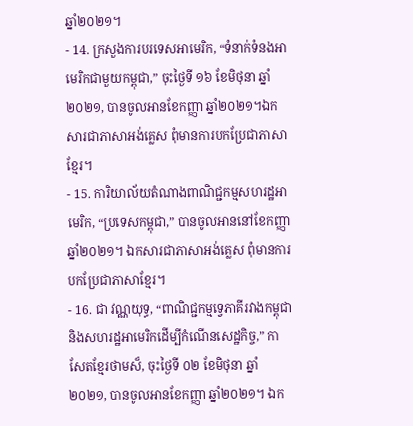ឆ្នាំ២០២១។
- 14. ក្រសួងការបរទេសអាមេរិក, “ទំនាក់ទំនងអាមេរិកជាមួយកម្ពុជា,” ចុះថ្ងៃទី ១៦ ខែមិថុនា ឆ្នាំ២០២១, បានចូលអានខែកញ្ញា ឆ្នាំ២០២១។ឯកសារជាភាសាអង់គ្លេស ពុំមានការបកប្រែជាភាសាខ្មែរ។
- 15. ការិយាល័យតំណាងពាណិជ្ជកម្មសហរដ្ឋអាមេរិក, “ប្រទេសកម្ពុជា,” បានចូលអាននៅខែកញ្ញា ឆ្នាំ២០២១។ ឯកសារជាភាសាអង់គ្លេស ពុំមានការបកប្រែជាភាសាខ្មែរ។
- 16. ជា វណ្ណយុទ្ធ, “ពាណិជ្ជកម្មទ្វេភាគីរវាងកម្ពុជានិងសហរដ្ឋអាមេរិកដើម្បីកំណើនសេដ្ឋកិច្ច,” កាសែតខ្មែរថាមស៏, ចុះថ្ងៃទី ០២ ខែមិថុនា ឆ្នាំ២០២១, បានចូលអានខែកញ្ញា ឆ្នាំ២០២១។ ឯក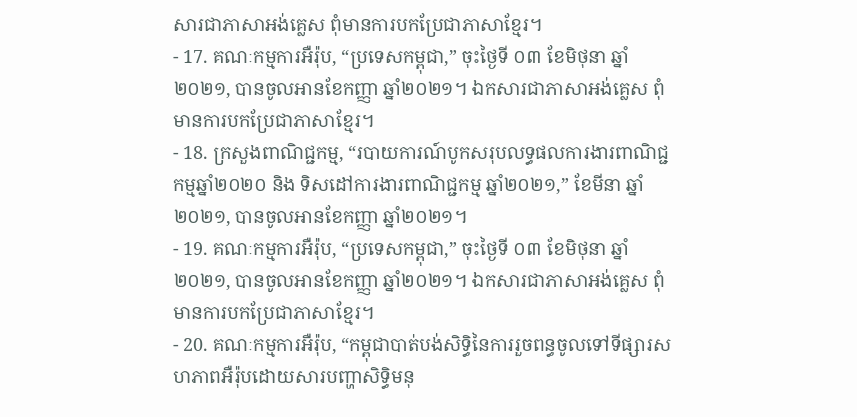សារជាភាសាអង់គ្លេស ពុំមានការបកប្រែជាភាសាខ្មែរ។
- 17. គណៈកម្មការអឺរ៉ុប, “ប្រទេសកម្ពុជា,” ចុះថ្ងៃទី ០៣ ខែមិថុនា ឆ្នាំ២០២១, បានចូលអានខែកញ្ញា ឆ្នាំ២០២១។ ឯកសារជាភាសាអង់គ្លេស ពុំមានការបកប្រែជាភាសាខ្មែរ។
- 18. ក្រសួងពាណិជ្ជកម្ម, “របាយការណ៍បូកសរុបលទ្ធផលការងារពាណិជ្ជកម្មឆ្នាំ២០២០ និង ទិសដៅការងារពាណិជ្ជកម្ម ឆ្នាំ២០២១,” ខែមីនា ឆ្នាំ២០២១, បានចូលអានខែកញ្ញា ឆ្នាំ២០២១។
- 19. គណៈកម្មការអឺរ៉ុប, “ប្រទេសកម្ពុជា,” ចុះថ្ងៃទី ០៣ ខែមិថុនា ឆ្នាំ២០២១, បានចូលអានខែកញ្ញា ឆ្នាំ២០២១។ ឯកសារជាភាសាអង់គ្លេស ពុំមានការបកប្រែជាភាសាខ្មែរ។
- 20. គណៈកម្មការអឺរ៉ុប, “កម្ពុជាបាត់បង់សិទ្ធិនៃការរួចពន្ធចូលទៅទីផ្សារសហភាពអឺរ៉ុបដោយសារបញ្ហាសិទ្ធិមនុ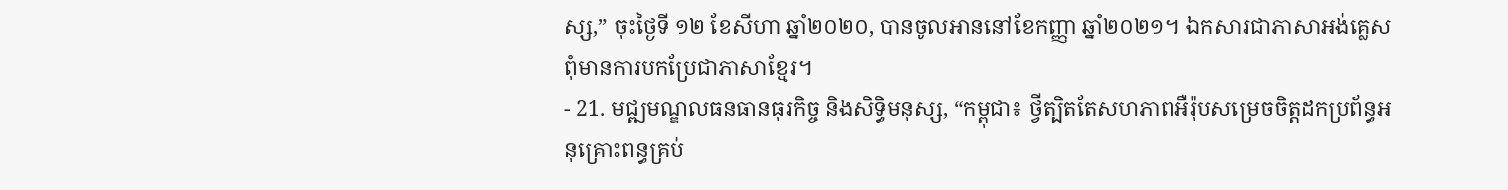ស្ស,” ចុះថ្ងៃទី ១២ ខែសីហា ឆ្នាំ២០២០, បានចូលអាននៅខែកញ្ញា ឆ្នាំ២០២១។ ឯកសារជាភាសាអង់គ្លេស ពុំមានការបកប្រែជាភាសាខ្មែរ។
- 21. មជ្ឍមណ្ឌលធនធានធុរកិច្ច និងសិទ្ធិមនុស្ស, “កម្ពុជា៖ ថ្វីត្បិតតែសហភាពអឺរ៉ុបសម្រេចចិត្តដកប្រព័ន្ធអនុគ្រោះពន្ធគ្រប់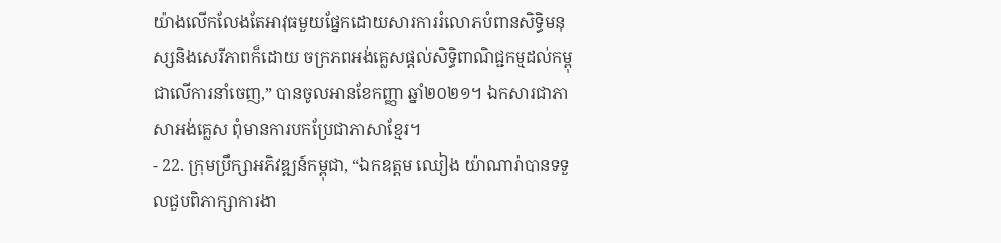យ៉ាងលើកលែងតែអាវុធមួយផ្នែកដោយសារការរំលោភបំពានសិទ្ធិមនុស្សនិងសេរីភាពក៏ដោយ ចក្រភពអង់គ្លេសផ្តល់សិទ្ធិពាណិជ្ជកម្មដល់កម្ពុជាលើការនាំចេញ,” បានចូលអានខែកញ្ញា ឆ្នាំ២០២១។ ឯកសារជាភាសាអង់គ្លេស ពុំមានការបកប្រែជាភាសាខ្មែរ។
- 22. ក្រុមប្រឹក្សាអភិវឌ្ឍន៍កម្ពុជា, “ឯកឧត្តម ឈៀង យ៉ាណារ៉ាបានទទួលជួបពិភាក្សាការងា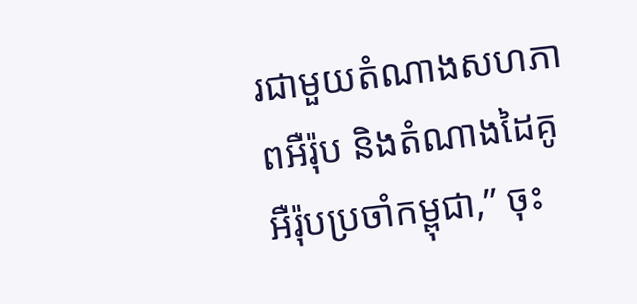រជាមួយតំណាងសហភាពអឺរ៉ុប និងតំណាងដៃគូអឺរ៉ុបប្រចាំកម្ពុជា,” ចុះ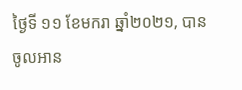ថ្ងៃទី ១១ ខែមករា ឆ្នាំ២០២១, បានចូលអាន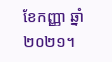ខែកញ្ញា ឆ្នាំ២០២១។